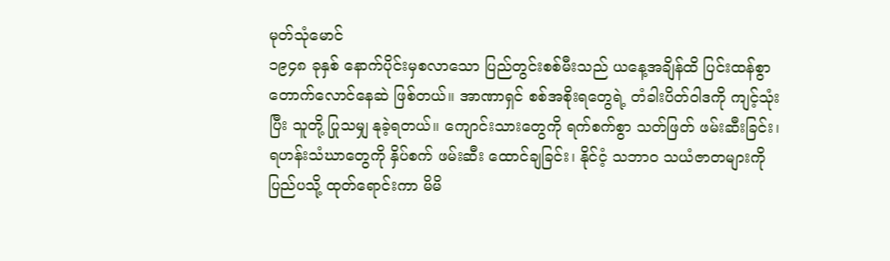မုတ်သုံမောင်
၁၉၄၈ ခုနှစ် နောက်ပိုင်းမှစလာသော ပြည်တွင်းစစ်မီးသည် ယနေ့အချိန်ထိ ပြင်းထန်စွာ တောက်လောင်နေဆဲ ဖြစ်တယ်။ အာဏာရှင် စစ်အစိုးရတွေရဲ့ တံခါးပိတ်ဝါဒကို ကျင့်သုံးပြီး သူတို့ ပြုသမျှ နုခဲ့ရတယ်။ ကျောင်းသားတွေကို ရက်စက်စွာ သတ်ဖြတ် ဖမ်းဆီးခြင်း၊ ရဟန်းသံဃာတွေကို နှိပ်စက် ဖမ်းဆီး ထောင်ချခြင်း၊ နိုင်ငံ့ သဘာဝ သယံဇာတများကို ပြည်ပသို့ ထုတ်ရောင်းကာ မိမိ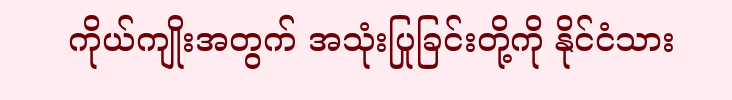ကိုယ်ကျိုးအတွက် အသုံးပြုခြင်းတို့ကို နိုင်ငံသား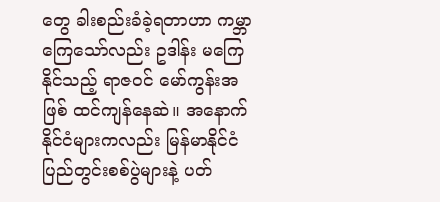တွေ ခါးစည်းခံခဲ့ရတာဟာ ကမ္ဘာကြေသော်လည်း ဥဒါန်း မကြေနိုင်သည့် ရာဇဝင် မော်ကွန်းအဖြစ် ထင်ကျန်နေဆဲ။ အနောက်နိုင်ငံများကလည်း မြန်မာနိုင်ငံ ပြည်တွင်းစစ်ပွဲများနဲ့ ပတ်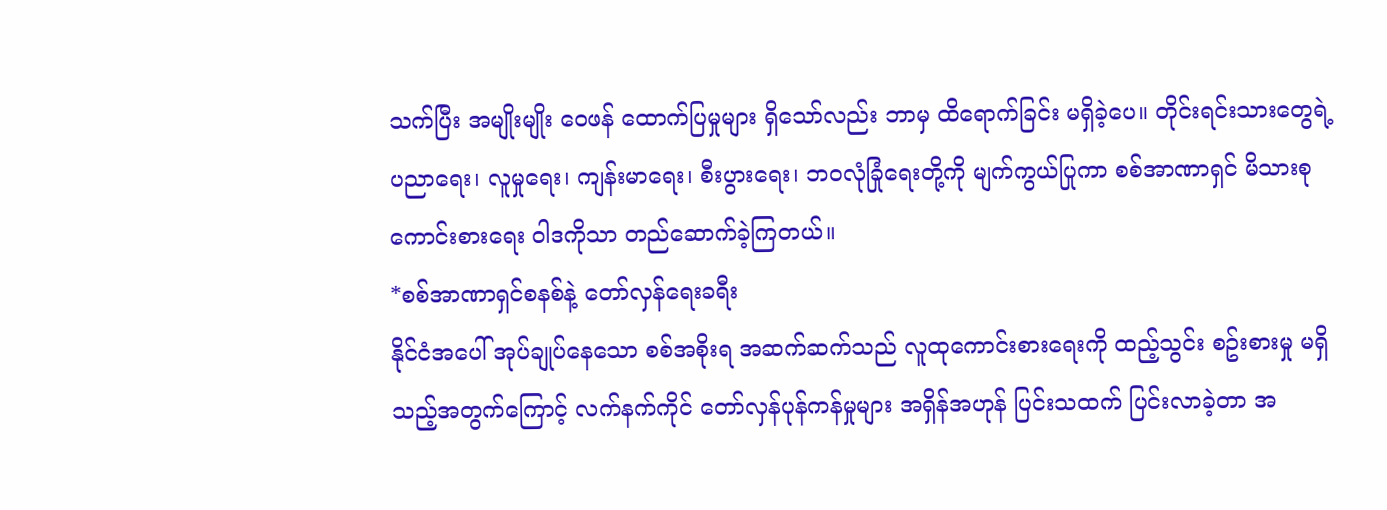သက်ပြီး အမျိုးမျိုး ဝေဖန် ထောက်ပြမှုများ ရှိသော်လည်း ဘာမှ ထိရောက်ခြင်း မရှိခဲ့ပေ။ တိုင်းရင်းသားတွေရဲ့ ပညာရေး၊ လူမှုရေး၊ ကျန်းမာရေး၊ စီးပွားရေး၊ ဘဝလုံခြုံရေးတို့ကို မျက်ကွယ်ပြုကာ စစ်အာဏာရှင် မိသားစု ကောင်းစားရေး ဝါဒကိုသာ တည်ဆောက်ခဲ့ကြတယ်။
*စစ်အာဏာရှင်စနစ်နဲ့ တော်လှန်ရေးခရီး
နိုင်ငံအပေါ် အုပ်ချုပ်နေသော စစ်အစိုးရ အဆက်ဆက်သည် လူထုကောင်းစားရေးကို ထည့်သွင်း စဥ်းစားမှု မရှိသည့်အတွက်ကြောင့် လက်နက်ကိုင် တော်လှန်ပုန်ကန်မှုများ အရှိန်အဟုန် ပြင်းသထက် ပြင်းလာခဲ့တာ အ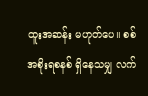ထူးအဆန်း မဟုတ်ပေ။ စစ်အစိုးရစနစ် ရှိနေသမျှ လက်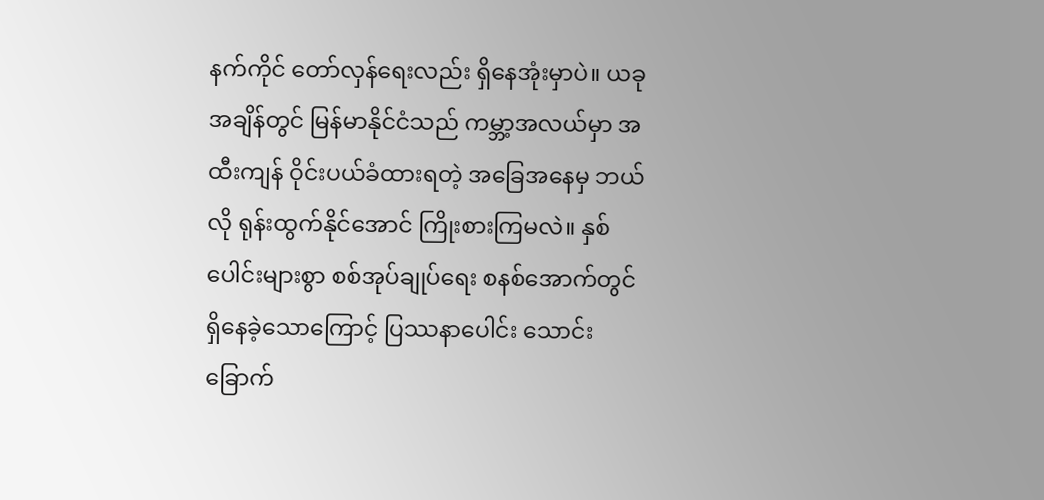နက်ကိုင် တော်လှန်ရေးလည်း ရှိနေအုံးမှာပဲ။ ယခုအချိန်တွင် မြန်မာနိုင်ငံသည် ကမ္ဘာ့အလယ်မှာ အထီးကျန် ဝိုင်းပယ်ခံထားရတဲ့ အခြေအနေမှ ဘယ်လို ရုန်းထွက်နိုင်အောင် ကြိုးစားကြမလဲ။ နှစ်ပေါင်းများစွာ စစ်အုပ်ချုပ်ရေး စနစ်အောက်တွင် ရှိနေခဲ့သောကြောင့် ပြဿနာပေါင်း သောင်းခြောက်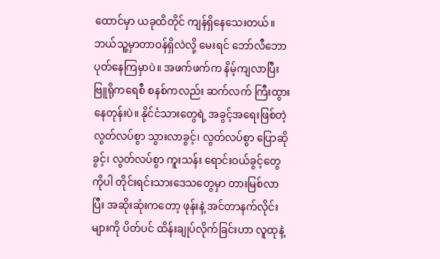ထောင်မှာ ယခုထိတိုင် ကျန်ရှိနေသေးတယ်။ ဘယ်သူ့မှာတာဝန်ရှိလဲလို့ မေးရင် ဘော်လီဘော ပုတ်နေကြမှာပဲ။ အဖက်ဖက်က နိမ့်ကျလာပြီး ဗြူရိုကရေစီ စနစ်ကလည်း ဆက်လက် ကြီးထွားနေတုန်းပဲ။ နိုင်ငံသားတွေရဲ့ အခွင့်အရေးဖြစ်တဲ့ လွတ်လပ်စွာ သွားလာခွင့်၊ လွတ်လပ်စွာ ပြောဆိုခွင့်၊ လွတ်လပ်စွာ ကူးသန်း ရောင်းဝယ်ခွင့်တွေကိုပါ တိုင်းရင်းသားဒေသတွေမှာ တားမြစ်လာပြီး အဆိုးဆုံးကတော့ ဖုန်းနဲ့ အင်တာနက်လိုင်းများကို ပိတ်ပင် ထိန်းချုပ်လိုက်ခြင်းဟာ လူထုနဲ့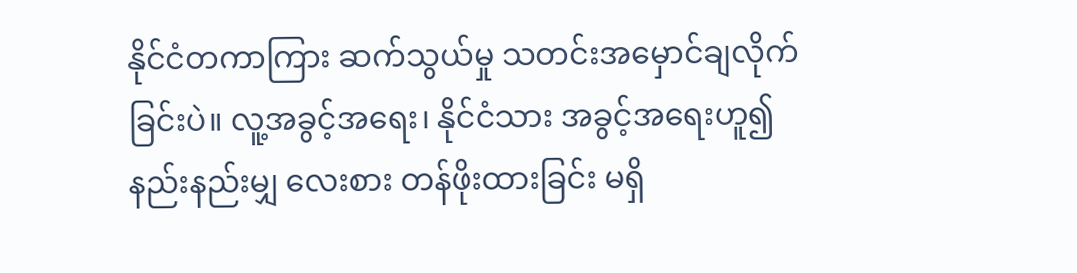နိုင်ငံတကာကြား ဆက်သွယ်မှု သတင်းအမှောင်ချလိုက်ခြင်းပဲ။ လူ့အခွင့်အရေး၊ နိုင်ငံသား အခွင့်အရေးဟူ၍ နည်းနည်းမျှ လေးစား တန်ဖိုးထားခြင်း မရှိ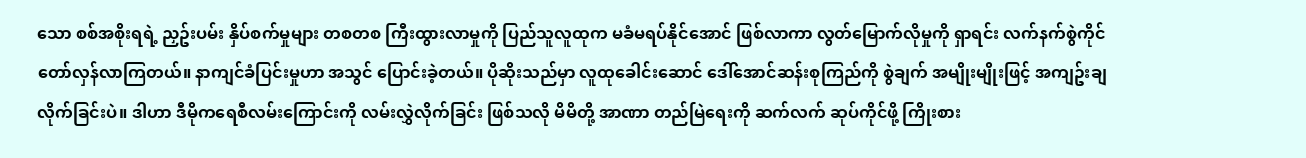သော စစ်အစိုးရရဲ့ ညှဥ်းပမ်း နှိပ်စက်မှုများ တစတစ ကြီးထွားလာမှုကို ပြည်သူလူထုက မခံမရပ်နိုင်အောင် ဖြစ်လာကာ လွတ်မြောက်လိုမှုကို ရှာရင်း လက်နက်စွဲကိုင် တော်လှန်လာကြတယ်။ နာကျင်ခံပြင်းမှုဟာ အသွင် ပြောင်းခဲ့တယ်။ ပိုဆိုးသည်မှာ လူထုခေါင်းဆောင် ဒေါ်အောင်ဆန်းစုကြည်ကို စွဲချက် အမျိုးမျိုးဖြင့် အကျဥ်းချ လိုက်ခြင်းပဲ။ ဒါဟာ ဒီမိုကရေစီလမ်းကြောင်းကို လမ်းလွှဲလိုက်ခြင်း ဖြစ်သလို မိမိတို့ အာဏာ တည်မြဲရေးကို ဆက်လက် ဆုပ်ကိုင်ဖို့ ကြိုးစား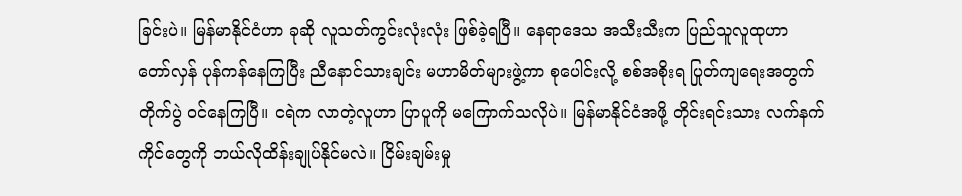ခြင်းပဲ။ မြန်မာနိုင်ငံဟာ ခုဆို လူသတ်ကွင်းလုံးလုံး ဖြစ်ခဲ့ရပြီ။ နေရာဒေသ အသီးသီးက ပြည်သူလူထုဟာ တော်လှန် ပုန်ကန်နေကြပြီး ညီနောင်သားချင်း မဟာမိတ်များဖွဲ့ကာ စုပေါင်းလို့ စစ်အစိုးရ ပြုတ်ကျရေးအတွက် တိုက်ပွဲ ဝင်နေကြပြီ။ ငရဲက လာတဲ့လူဟာ ပြာပူကို မကြောက်သလိုပဲ။ မြန်မာနိုင်ငံအဖို့ တိုင်းရင်းသား လက်နက်ကိုင်တွေကို ဘယ်လိုထိန်းချုပ်နိုင်မလဲ။ ငြိမ်းချမ်းမှု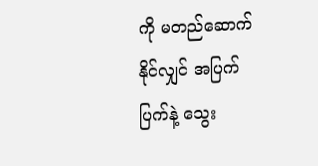ကို မတည်ဆောက်နိုင်လျှင် အပြက်ပြက်နဲ့ သွေး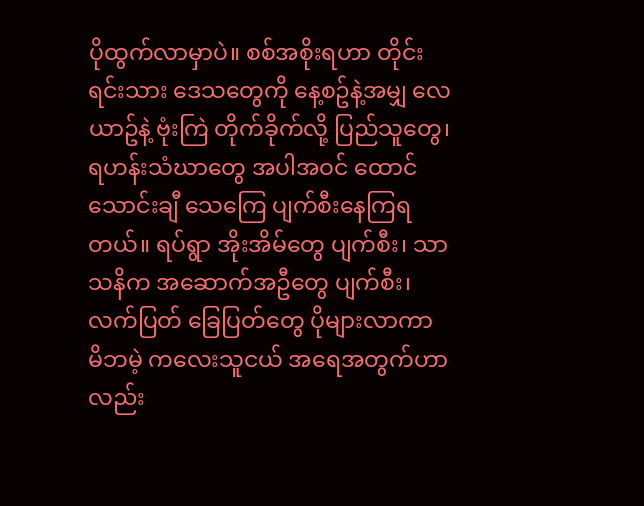ပိုထွက်လာမှာပဲ။ စစ်အစိုးရဟာ တိုင်းရင်းသား ဒေသတွေကို နေ့စဥ်နဲ့အမျှ လေယာဥ်နဲ့ ဗုံးကြဲ တိုက်ခိုက်လို့ ပြည်သူတွေ၊ ရဟန်းသံဃာတွေ အပါအဝင် ထောင်သောင်းချီ သေကြေ ပျက်စီးနေကြရတယ်။ ရပ်ရွာ အိုးအိမ်တွေ ပျက်စီး၊ သာသနိက အဆောက်အဦတွေ ပျက်စီး၊ လက်ပြတ် ခြေပြတ်တွေ ပိုများလာကာ မိဘမဲ့ ကလေးသူငယ် အရေအတွက်ဟာလည်း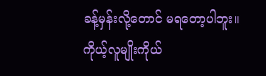ခန့်မှန်းလို့တောင် မရတော့ပါဘူး။ ကိုယ့်လူမျိုးကိုယ်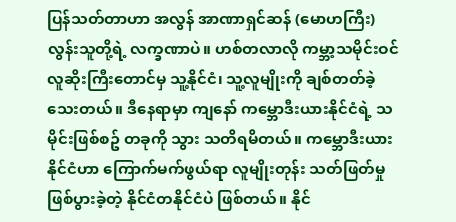ပြန်သတ်တာဟာ အလွန် အာဏာရှင်ဆန် (မောဟကြီး) လွန်းသူတို့ရဲ့ လက္ခဏာပဲ။ ဟစ်တလာလို ကမ္ဘာ့သမိုင်းဝင် လူဆိုးကြီးတောင်မှ သူ့နိုင်ငံ၊ သူ့လူမျိုးကို ချစ်တတ်ခဲ့သေးတယ်။ ဒီနေရာမှာ ကျနော် ကမ္ဘောဒီးယားနိုင်ငံရဲ့ သမိုင်းဖြစ်စဥ် တခုကို သွား သတိရမိတယ်။ ကမ္ဘောဒီးယားနိုင်ငံဟာ ကြောက်မက်ဖွယ်ရာ လူမျိုးတုန်း သတ်ဖြတ်မှု ဖြစ်ပွားခဲ့တဲ့ နိုင်ငံတနိုင်ငံပဲ ဖြစ်တယ်။ နိုင်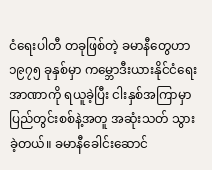ငံရေးပါတီ တခုဖြစ်တဲ့ ခမာနီတွေဟာ ၁၉၇၅ ခုနှစ်မှာ ကမ္ဘောဒီးယားနိုင်ငံရေးအာဏာကို ရယူခဲ့ပြီး ငါးနှစ်အကြာမှာ ပြည်တွင်းစစ်နဲ့အတူ အဆုံးသတ် သွားခဲ့တယ်။ ခမာနီခေါင်းဆောင်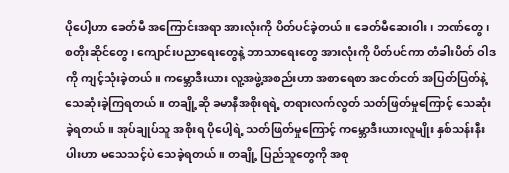ပိုပေါ့ဟာ ခေတ်မီ အကြောင်းအရာ အားလုံးကို ပိတ်ပင်ခဲ့တယ်။ ခေတ်မီဆေးဝါး၊ ဘဏ်တွေ၊ စတိုးဆိုင်တွေ၊ ကျောင်းပညာရေးတွေနဲ့ ဘာသာရေးတွေ အားလုံးကို ပိတ်ပင်ကာ တံခါးပိတ် ဝါဒကို ကျင့်သုံးခဲ့တယ်။ ကမ္ဘောဒီးယား လူ့အဖွဲ့အစည်းဟာ အစာရေစာ အငတ်ငတ် အပြတ်ပြတ်နဲ့ သေဆုံးခဲ့ကြရတယ်။ တချို့ဆို ခမာနီအစိုးရရဲ့ တရားလက်လွတ် သတ်ဖြတ်မှုကြောင့် သေဆုံးခဲ့ရတယ်။ အုပ်ချုပ်သူ အစိုးရ ပိုပေါ့ရဲ့ သတ်ဖြတ်မှုကြောင့် ကမ္ဘောဒီးယားလူမျိုး နှစ်သန်းနီးပါးဟာ မသေသင့်ပဲ သေခဲ့ရတယ်။ တချို့ ပြည်သူတွေကို အစု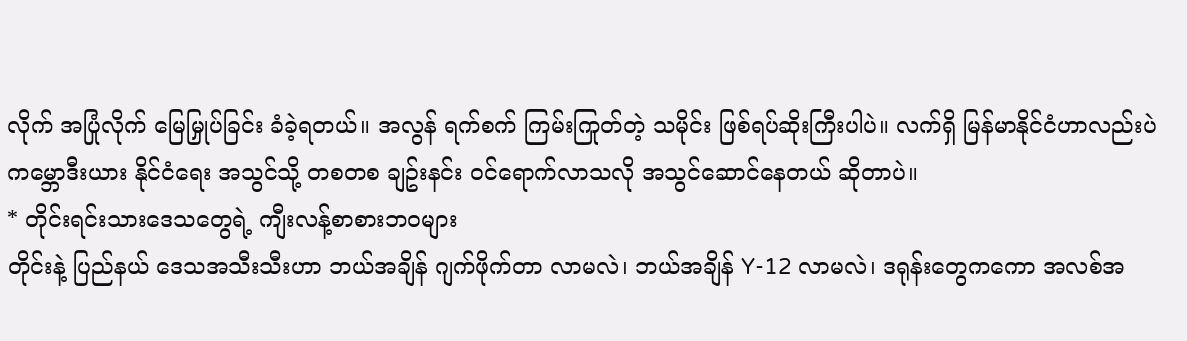လိုက် အပြုံလိုက် မြေမြှုပ်ခြင်း ခံခဲ့ရတယ်။ အလွန် ရက်စက် ကြမ်းကြုတ်တဲ့ သမိုင်း ဖြစ်ရပ်ဆိုးကြီးပါပဲ။ လက်ရှိ မြန်မာနိုင်ငံဟာလည်းပဲ ကမ္ဘောဒီးယား နိုင်ငံရေး အသွင်သို့ တစတစ ချဥ်းနင်း ဝင်ရောက်လာသလို အသွင်ဆောင်နေတယ် ဆိုတာပဲ။
* တိုင်းရင်းသားဒေသတွေရဲ့ ကျီးလန့်စာစားဘဝများ
တိုင်းနဲ့ ပြည်နယ် ဒေသအသီးသီးဟာ ဘယ်အချိန် ဂျက်ဖိုက်တာ လာမလဲ၊ ဘယ်အချိန် Y-12 လာမလဲ၊ ဒရုန်းတွေကကော အလစ်အ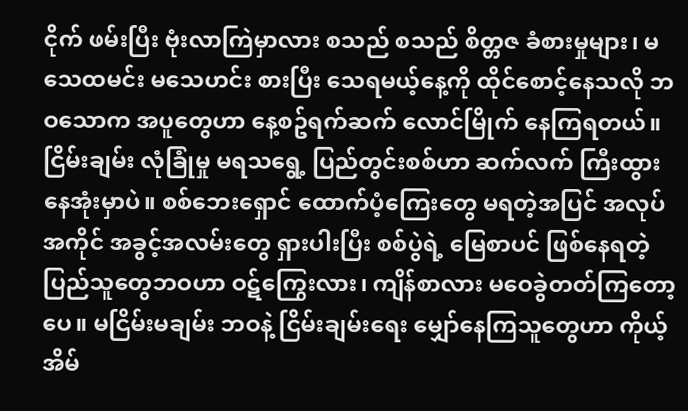ငိုက် ဖမ်းပြီး ဗုံးလာကြဲမှာလား စသည် စသည် စိတ္တဇ ခံစားမှုများ၊ မသေထမင်း မသေဟင်း စားပြီး သေရမယ့်နေ့ကို ထိုင်စောင့်နေသလို ဘဝသောက အပူတွေဟာ နေ့စဥ်ရက်ဆက် လောင်မြိုက် နေကြရတယ်။ ငြိမ်းချမ်း လုံခြုံမှု မရသရွေ့ ပြည်တွင်းစစ်ဟာ ဆက်လက် ကြီးထွားနေအုံးမှာပဲ။ စစ်ဘေးရှောင် ထောက်ပံ့ကြေးတွေ မရတဲ့အပြင် အလုပ်အကိုင် အခွင့်အလမ်းတွေ ရှားပါးပြီး စစ်ပွဲရဲ့ မြေစာပင် ဖြစ်နေရတဲ့ ပြည်သူတွေဘဝဟာ ဝဋ်ကြွေးလား၊ ကျိန်စာလား မဝေခွဲတတ်ကြတော့ပေ။ မငြိမ်းမချမ်း ဘဝနဲ့ ငြိမ်းချမ်းရေး မျှော်နေကြသူတွေဟာ ကိုယ့်အိမ်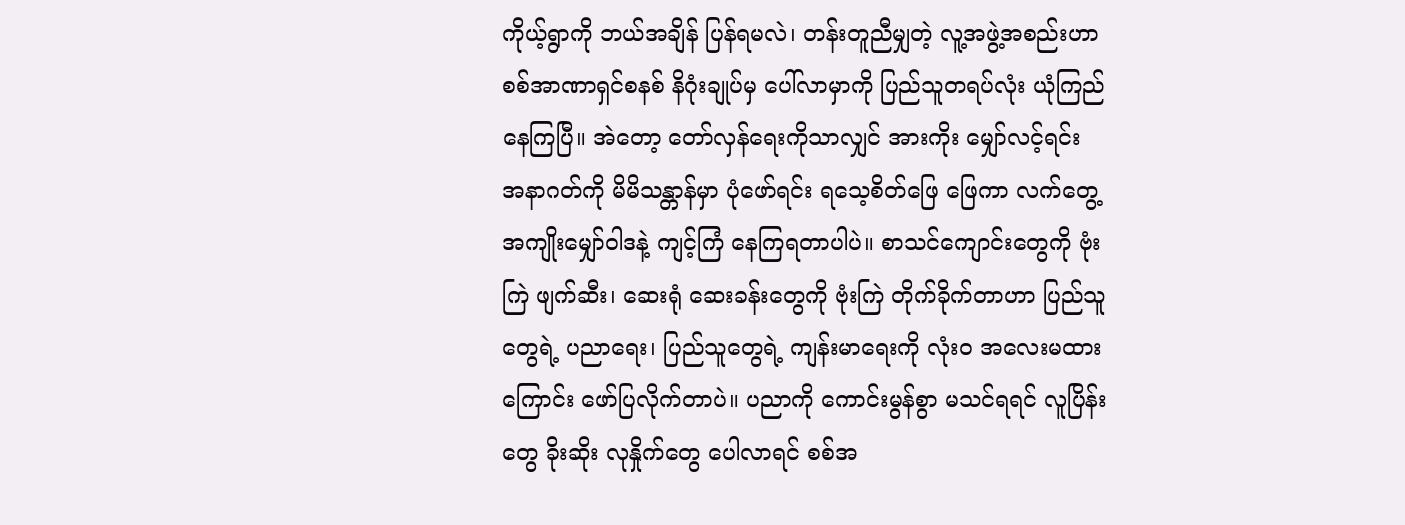ကိုယ့်ရွာကို ဘယ်အချိန် ပြန်ရမလဲ၊ တန်းတူညီမျှတဲ့ လူ့အဖွဲ့အစည်းဟာ စစ်အာဏာရှင်စနစ် နိဂုံးချုပ်မှ ပေါ်လာမှာကို ပြည်သူတရပ်လုံး ယုံကြည်နေကြပြီ။ အဲတော့ တော်လှန်ရေးကိုသာလျှင် အားကိုး မျှော်လင့်ရင်း အနာဂတ်ကို မိမိသန္တာန်မှာ ပုံဖော်ရင်း ရသေ့စိတ်ဖြေ ဖြေကာ လက်တွေ့ အကျိုးမျှော်ဝါဒနဲ့ ကျင့်ကြံ နေကြရတာပါပဲ။ စာသင်ကျောင်းတွေကို ဗုံးကြဲ ဖျက်ဆီး၊ ဆေးရုံ ဆေးခန်းတွေကို ဗုံးကြဲ တိုက်ခိုက်တာဟာ ပြည်သူတွေရဲ့ ပညာရေး၊ ပြည်သူတွေရဲ့ ကျန်းမာရေးကို လုံးဝ အလေးမထားကြောင်း ဖော်ပြလိုက်တာပဲ။ ပညာကို ကောင်းမွန်စွာ မသင်ရရင် လူပြိန်းတွေ ခိုးဆိုး လုနှိုက်တွေ ပေါလာရင် စစ်အ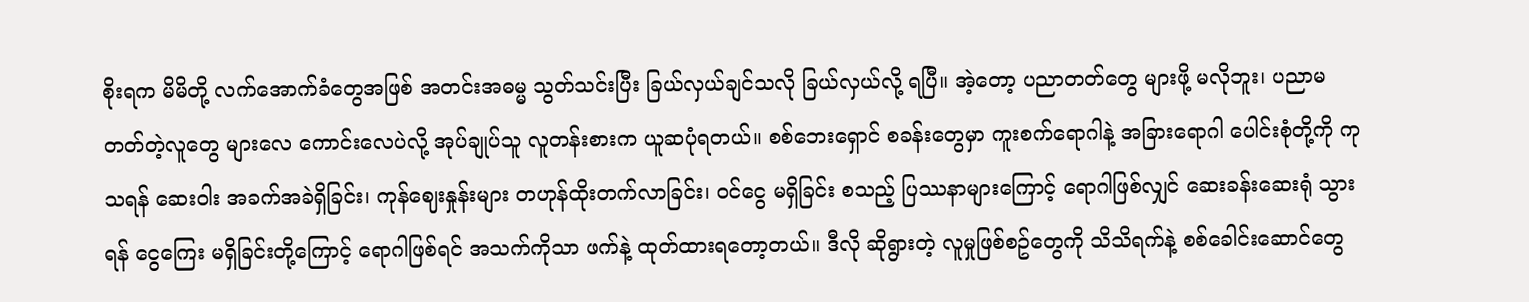စိုးရက မိမိတို့ လက်အောက်ခံတွေအဖြစ် အတင်းအဓမ္မ သွတ်သင်းပြီး ခြယ်လှယ်ချင်သလို ခြယ်လှယ်လို့ ရပြီ။ အဲ့တော့ ပညာတတ်တွေ များဖို့ မလိုဘူး၊ ပညာမတတ်တဲ့လူတွေ များလေ ကောင်းလေပဲလို့ အုပ်ချုပ်သူ လူတန်းစားက ယူဆပုံရတယ်။ စစ်ဘေးရှောင် စခန်းတွေမှာ ကူးစက်ရောဂါနဲ့ အခြားရောဂါ ပေါင်းစုံတို့ကို ကုသရန် ဆေးဝါး အခက်အခဲရှိခြင်း၊ ကုန်ဈေးနှုန်းများ တဟုန်ထိုးတက်လာခြင်း၊ ဝင်ငွေ မရှိခြင်း စသည့် ပြဿနာများကြောင့် ရောဂါဖြစ်လျှင် ဆေးခန်းဆေးရုံ သွားရန် ငွေကြေး မရှိခြင်းတို့ကြောင့် ရောဂါဖြစ်ရင် အသက်ကိုသာ ဖက်နဲ့ ထုတ်ထားရတော့တယ်။ ဒီလို ဆိုရွားတဲ့ လူမှုဖြစ်စဥ်တွေကို သိသိရက်နဲ့ စစ်ခေါင်းဆောင်တွေ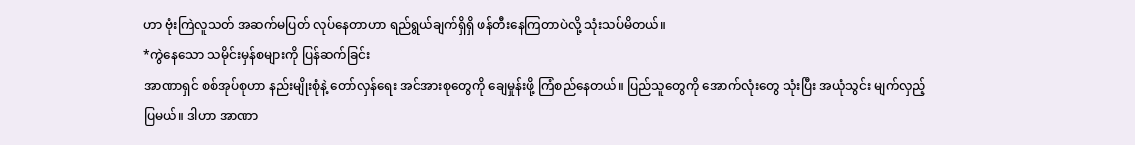ဟာ ဗုံးကြဲလူသတ် အဆက်မပြတ် လုပ်နေတာဟာ ရည်ရွယ်ချက်ရှိရှိ ဖန်တီးနေကြတာပဲလို့ သုံးသပ်မိတယ်။
*ကွဲနေသော သမိုင်းမှန်စများကို ပြန်ဆက်ခြင်း
အာဏာရှင် စစ်အုပ်စုဟာ နည်းမျိုးစုံနဲ့ တော်လှန်ရေး အင်အားစုတွေကို ချေမှုန်းဖို့ ကြံစည်နေတယ်။ ပြည်သူတွေကို အောက်လုံးတွေ သုံးပြီး အယုံသွင်း မျက်လှည့်ပြမယ်။ ဒါဟာ အာဏာ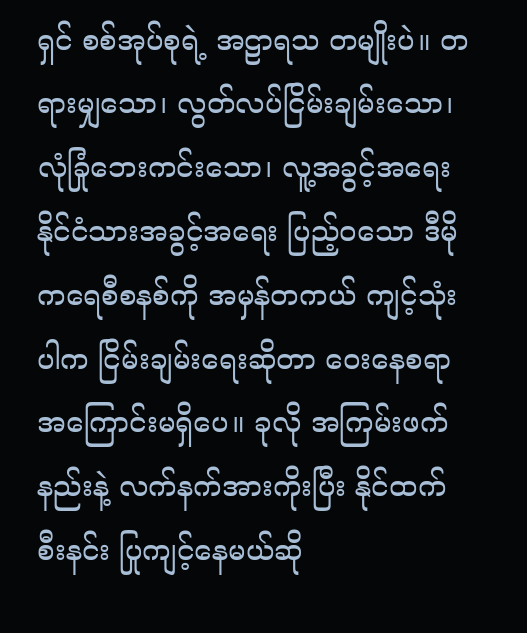ရှင် စစ်အုပ်စုရဲ့ အဠာရသ တမျိုးပဲ။ တရားမျှသော၊ လွတ်လပ်ငြိမ်းချမ်းသော၊ လုံခြုံဘေးကင်းသော၊ လူ့အခွင့်အရေး နိုင်ငံသားအခွင့်အရေး ပြည့်ဝသော ဒီမိုကရေစီစနစ်ကို အမှန်တကယ် ကျင့်သုံးပါက ငြိမ်းချမ်းရေးဆိုတာ ဝေးနေစရာ အကြောင်းမရှိပေ။ ခုလို အကြမ်းဖက်နည်းနဲ့ လက်နက်အားကိုးပြီး နိုင်ထက်စီးနင်း ပြုကျင့်နေမယ်ဆို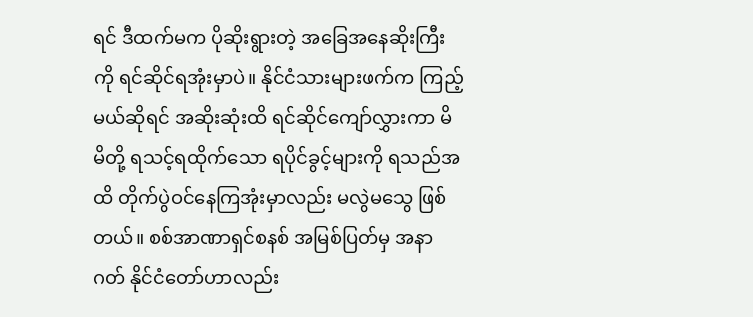ရင် ဒီထက်မက ပိုဆိုးရွားတဲ့ အခြေအနေဆိုးကြီးကို ရင်ဆိုင်ရအုံးမှာပဲ။ နိုင်ငံသားများဖက်က ကြည့်မယ်ဆိုရင် အဆိုးဆုံးထိ ရင်ဆိုင်ကျော်လွှားကာ မိမိတို့ ရသင့်ရထိုက်သော ရပိုင်ခွင့်များကို ရသည်အထိ တိုက်ပွဲဝင်နေကြအုံးမှာလည်း မလွဲမသွေ ဖြစ်တယ်။ စစ်အာဏာရှင်စနစ် အမြစ်ပြတ်မှ အနာဂတ် နိုင်ငံတော်ဟာလည်း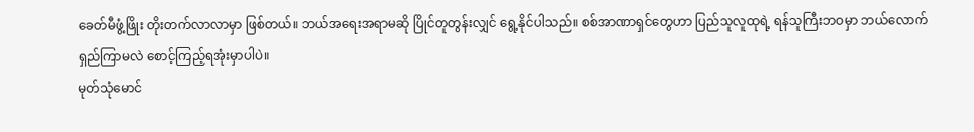ခေတ်မီဖွံ့ဖြိုး တိုးတက်လာလာမှာ ဖြစ်တယ်။ ဘယ်အရေးအရာမဆို ပြိုင်တူတွန်းလျှင် ရွေ့နိုင်ပါသည်။ စစ်အာဏာရှင်တွေဟာ ပြည်သူလူထုရဲ့ ရန်သူကြီးဘဝမှာ ဘယ်လောက်ရှည်ကြာမလဲ စောင့်ကြည့်ရအုံးမှာပါပဲ။
မုတ်သုံမောင်